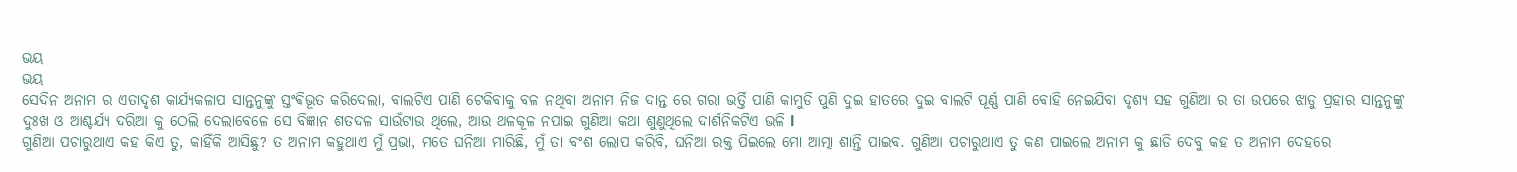ଭୟ
ଭୟ
ସେଦିନ ଅନାମ ର ଏତାଦୃଶ କାର୍ଯ୍ୟକଳାପ ସାନ୍ତନୁଙ୍କୁ ସ୍ତଂଵିଭୂତ କରିଦେଲା, ବାଲଟିଏ ପାଣି ଟେକିବାକୁ ବଳ ନଥିବା ଅନାମ ନିଜ ଦାନ୍ତ ରେ ଗରା ଭର୍ତ୍ତି ପାଣି କାମୁଡି ପୁଣି ଦୁଇ ହାତରେ ଦୁଇ ବାଲଟି ପୂର୍ଣ୍ଣ ପାଣି ବୋହି ନେଇଯିବା ଦୃଶ୍ୟ ସହ ଗୁଣିଆ ର ତା ଉପରେ ଝାଡୁ ପ୍ରହାର ସାନ୍ତନୁଙ୍କୁ ଦୁଃଖ ଓ ଆଶ୍ଚର୍ଯ୍ୟ ଦରିଆ କୁ ଠେଲି ଦେଲାବେଳେ ସେ ବିଜ୍ଞାନ ଶତଦଳ ସାଉଁଟାଉ ଥିଲେ, ଆଉ ଥଳକୂଳ ନପାଇ ଗୁଣିଆ କଥା ଶୁଣୁଥିଲେ ଦାର୍ଶନିକଟିଏ ଭଳି l
ଗୁଣିଆ ପଚାରୁଥାଏ କହ କିଏ ତୁ, କାହିଁକି ଆସିଛୁ? ତ ଅନାମ କହୁଥାଏ ମୁଁ ପ୍ରଭା, ମତେ ଘନିଆ ମାରିଛି, ମୁଁ ତା ବଂଶ ଲୋପ କରିବି, ଘନିଆ ରକ୍ତ ପିଇଲେ ମୋ ଆତ୍ମା ଶାନ୍ତି ପାଇବ. ଗୁଣିଆ ପଚାରୁଥାଏ ତୁ କଣ ପାଇଲେ ଅନାମ କୁ ଛାଡି ଦେବୁ କହ ତ ଅନାମ ଦେହରେ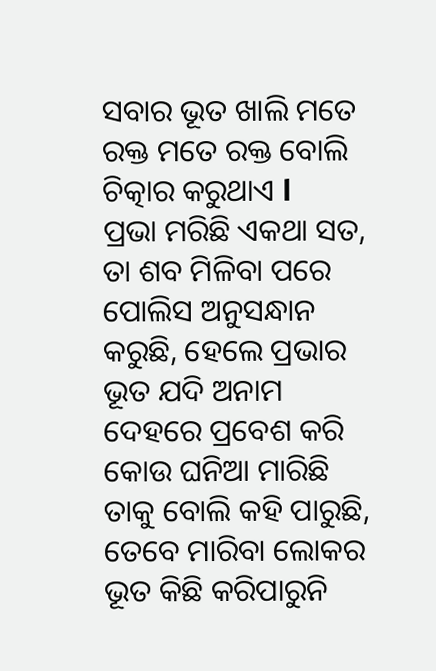ସବାର ଭୂତ ଖାଲି ମତେ ରକ୍ତ ମତେ ରକ୍ତ ବୋଲି ଚିତ୍କାର କରୁଥାଏ l
ପ୍ରଭା ମରିଛି ଏକଥା ସତ, ତା ଶବ ମିଳିବା ପରେ ପୋଲିସ ଅନୁସନ୍ଧାନ କରୁଛି, ହେଲେ ପ୍ରଭାର ଭୂତ ଯଦି ଅନାମ ଦେହରେ ପ୍ରବେଶ କରି କୋଉ ଘନିଆ ମାରିଛି ତାକୁ ବୋଲି କହି ପାରୁଛି, ତେବେ ମାରିବା ଲୋକର ଭୂତ କିଛି କରିପାରୁନି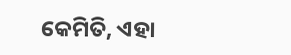କେମିତି, ଏହା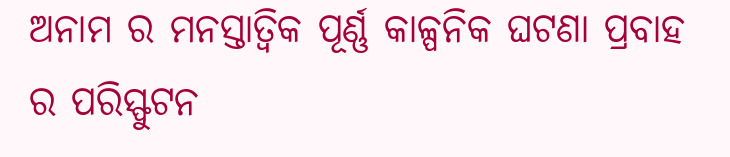ଅନାମ ର ମନସ୍ତାତ୍ଵିକ ପୂର୍ଣ୍ଣ କାଳ୍ପନିକ ଘଟଣା ପ୍ରବାହ ର ପରିସ୍ଫୁଟନ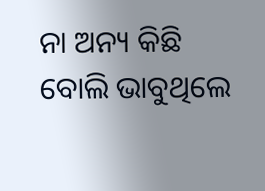ନା ଅନ୍ୟ କିଛି ବୋଲି ଭାବୁଥିଲେ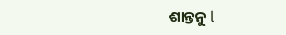ଶାନ୍ତନୁ l